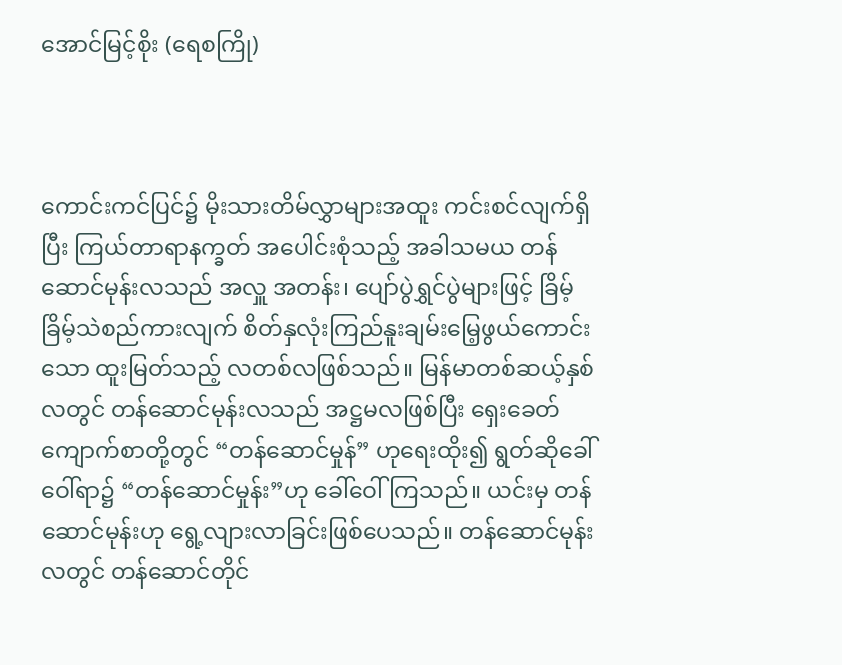အောင်မြင့်စိုး (ရေစကြို)



ကောင်းကင်ပြင်၌ မိုးသားတိမ်လွှာများအထူး ကင်းစင်လျက်ရှိပြီး ကြယ်တာရာနက္ခတ် အပေါင်းစုံသည့် အခါသမယ တန်ဆောင်မုန်းလသည် အလှူ အတန်း၊ ပျော်ပွဲရွှင်ပွဲများဖြင့် ခြိမ့်ခြိမ့်သဲစည်ကားလျက် စိတ်နှလုံးကြည်နူးချမ်းမြေ့ဖွယ်ကောင်းသော ထူးမြတ်သည့် လတစ်လဖြစ်သည်။ မြန်မာတစ်ဆယ့်နှစ်လတွင် တန်ဆောင်မုန်းလသည် အဋ္ဌမလဖြစ်ပြီး ရှေးခေတ်ကျောက်စာတို့တွင် “တန်ဆောင်မှုန်” ဟုရေးထိုး၍ ရွတ်ဆိုခေါ်ဝေါ်ရာ၌ “တန်ဆောင်မှုန်း”ဟု ခေါ်ဝေါ်ကြသည်။ ယင်းမှ တန်ဆောင်မုန်းဟု ရွေ့လျားလာခြင်းဖြစ်ပေသည်။ တန်ဆောင်မုန်းလတွင် တန်ဆောင်တိုင်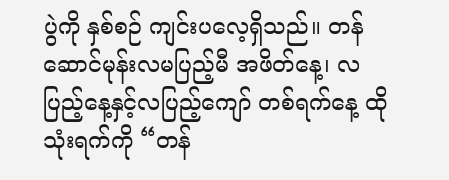ပွဲကို နှစ်စဉ် ကျင်းပလေ့ရှိသည်။ တန်ဆောင်မုန်းလမပြည့်မီ အဖိတ်နေ့၊ လပြည့်နေ့နှင့်လပြည့်ကျော် တစ်ရက်နေ့ ထိုသုံးရက်ကို “တန်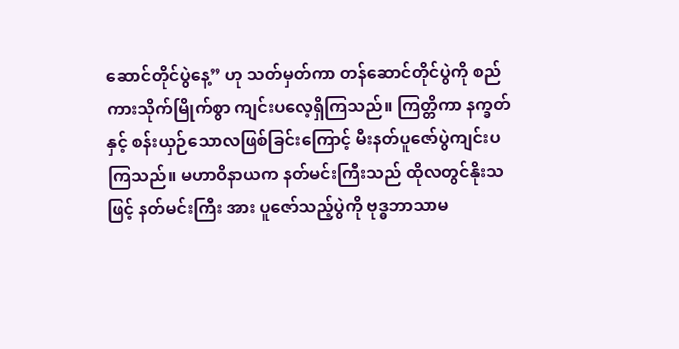ဆောင်တိုင်ပွဲနေ့” ဟု သတ်မှတ်ကာ တန်ဆောင်တိုင်ပွဲကို စည်ကားသိုက်မြိုက်စွာ ကျင်းပလေ့ရှိကြသည်။ ကြတ္တိကာ နက္ခတ်နှင့် စန်းယှဉ်သောလဖြစ်ခြင်းကြောင့် မီးနတ်ပူဇော်ပွဲကျင်းပကြသည်။ မဟာဝိနာယက နတ်မင်းကြီးသည် ထိုလတွင်နိုးသဖြင့် နတ်မင်းကြီး အား ပူဇော်သည့်ပွဲကို ဗုဒ္ဓဘာသာမ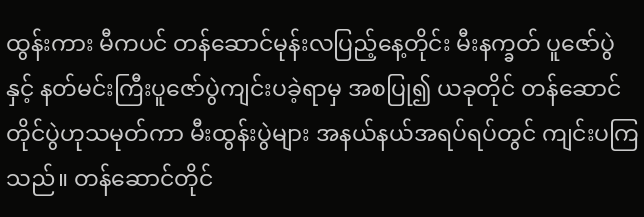ထွန်းကား မီကပင် တန်ဆောင်မုန်းလပြည့်နေ့တိုင်း မီးနက္ခတ် ပူဇော်ပွဲနှင့် နတ်မင်းကြီးပူဇော်ပွဲကျင်းပခဲ့ရာမှ အစပြု၍ ယခုတိုင် တန်ဆောင်တိုင်ပွဲဟုသမုတ်ကာ မီးထွန်းပွဲများ အနယ်နယ်အရပ်ရပ်တွင် ကျင်းပကြသည်။ တန်ဆောင်တိုင်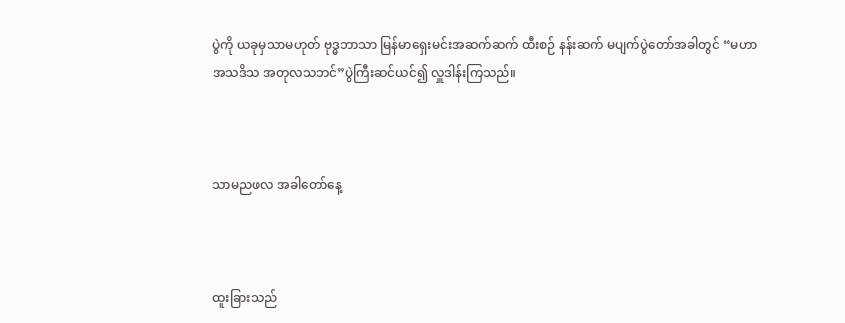ပွဲကို ယခုမှသာမဟုတ် ဗုဒ္ဓဘာသာ မြန်မာရှေးမင်းအဆက်ဆက် ထီးစဉ် နန်းဆက် မပျက်ပွဲတော်အခါတွင် “မဟာအသဒိသ အတုလသဘင်”ပွဲကြီးဆင်ယင်၍ လှူဒါန်းကြသည်။



သာမညဖလ အခါတော်နေ့



ထူးခြားသည်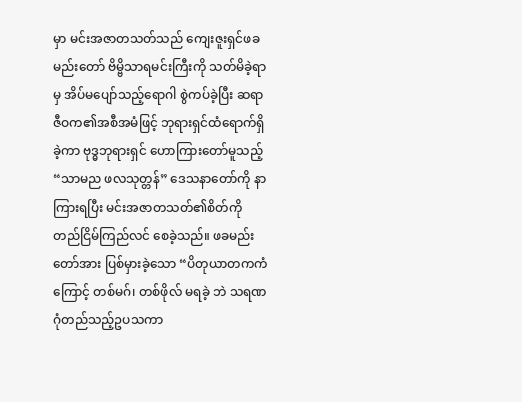မှာ မင်းအဇာတသတ်သည် ကျေးဇူးရှင်ဖခမည်းတော် ဗိမ္ဗိသာရမင်းကြီးကို သတ်မိခဲ့ရာမှ အိပ်မပျော်သည့်ရောဂါ စွဲကပ်ခဲ့ပြီး ဆရာဇီဝက၏အစီအမံဖြင့် ဘုရားရှင်ထံရောက်ရှိခဲ့ကာ ဗုဒ္ဓဘုရားရှင် ဟောကြားတော်မူသည့် “သာမည ဖလသုတ္တန်” ဒေသနာတော်ကို နာကြားရပြီး မင်းအဇာတသတ်၏စိတ်ကို တည်ငြိမ်ကြည်လင် စေခဲ့သည်။ ဖခမည်းတော်အား ပြစ်မှားခဲ့သော “ပိတုယာတကကံကြောင့် တစ်မဂ်၊ တစ်ဖိုလ် မရခဲ့ ဘဲ သရဏဂုံတည်သည့်ဥပသကာ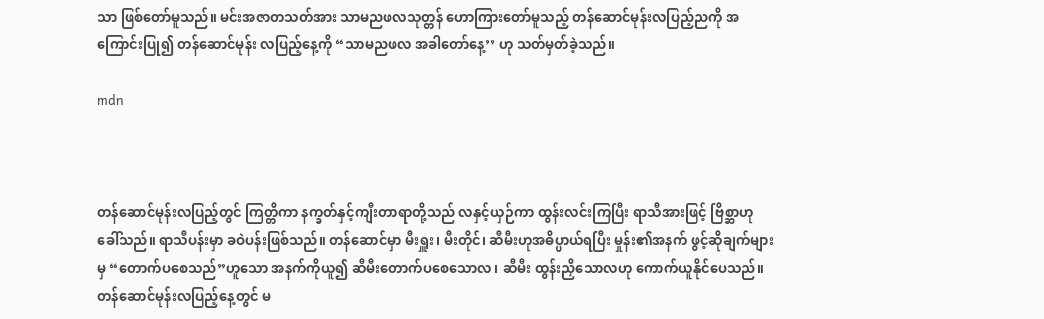သာ ဖြစ်တော်မူသည်။ မင်းအဇာတသတ်အား သာမညဖလသုတ္တန် ဟောကြားတော်မူသည့် တန်ဆောင်မုန်းလပြည့်ညကို အကြောင်းပြု၍ တန်ဆောင်မုန်း လပြည့်နေ့ကို “သာမညဖလ အခါတော်နေ့’’ ဟု သတ်မှတ်ခဲ့သည်။

mdn



တန်ဆောင်မုန်းလပြည့်တွင် ကြတ္တိကာ နက္ခတ်နှင့်ကျီးတာရာတို့သည် လနှင့်ယှဉ်ကာ ထွန်းလင်းကြပြီး ရာသီအားဖြင့် ဗြိစ္ဆာဟုခေါ်သည်။ ရာသီပန်းမှာ ခဝဲပန်းဖြစ်သည်။ တန်ဆောင်မှာ မီးရှူး၊ မီးတိုင်၊ ဆီမီးဟုအဓိပ္ပာယ်ရပြီး မှုန်း၏အနက် ဖွင့်ဆိုချက်များမှ “တောက်ပစေသည်”ဟူသော အနက်ကိုယူ၍ ဆီမီးတောက်ပစေသောလ၊ ဆီမီး ထွန်းညှိသောလဟု ကောက်ယူနိုင်ပေသည်။ တန်ဆောင်မုန်းလပြည့်နေ့တွင် မ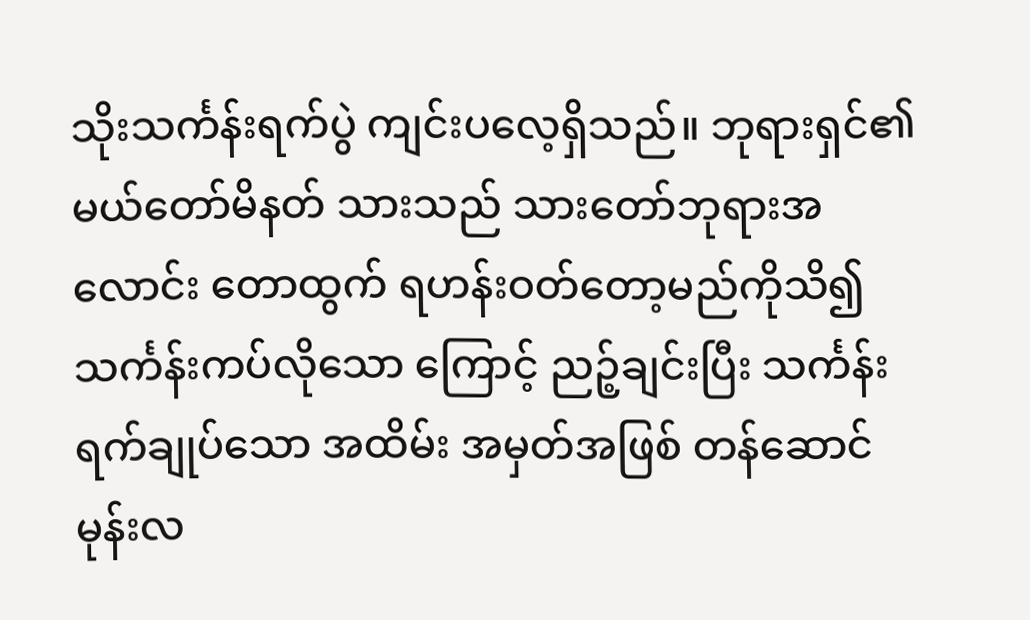သိုးသင်္ကန်းရက်ပွဲ ကျင်းပလေ့ရှိသည်။ ဘုရားရှင်၏ မယ်တော်မိနတ် သားသည် သားတော်ဘုရားအလောင်း တောထွက် ရဟန်းဝတ်တော့မည်ကိုသိ၍ သင်္ကန်းကပ်လိုသော ကြောင့် ညဉ့်ချင်းပြီး သင်္ကန်းရက်ချုပ်သော အထိမ်း အမှတ်အဖြစ် တန်ဆောင်မုန်းလ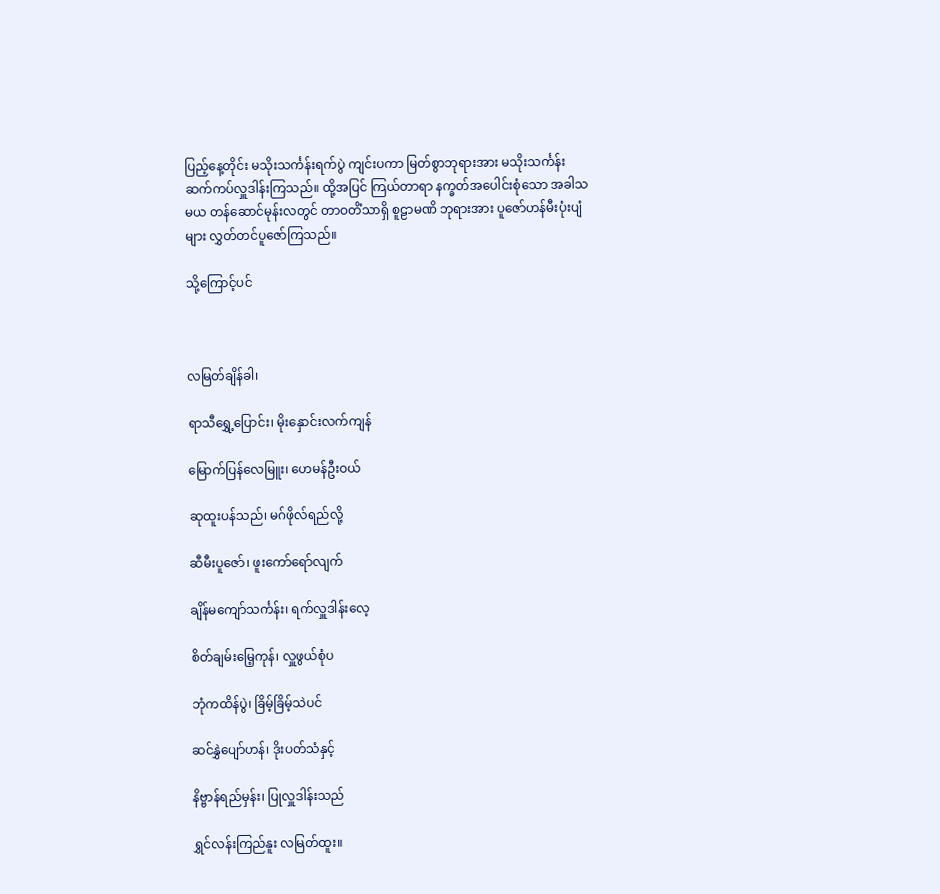ပြည့်နေ့တိုင်း မသိုးသင်္ကန်းရက်ပွဲ ကျင်းပကာ မြတ်စွာဘုရားအား မသိုးသင်္ကန်း ဆက်ကပ်လှူဒါန်းကြသည်။ ထို့အပြင် ကြယ်တာရာ နက္ခတ်အပေါင်းစုံသော အခါသမယ တန်ဆောင်မုန်းလတွင် တာဝတိံသာရှိ စူဠာမဏိ ဘုရားအား ပူဇော်ဟန်မီးပုံးပျံများ လွှတ်တင်ပူဇော်ကြသည်။

သို့ကြောင့်ပင်



လမြတ်ချိန်ခါ၊

ရာသီရွှေ့ပြောင်း၊ မိုးနှောင်းလက်ကျန်

မြောက်ပြန်လေမြူး၊ ဟေမန်ဦးဝယ်

ဆုထူးပန်သည်၊ မဂ်ဖိုလ်ရည်လို့

ဆီမီးပူဇော်၊ ဖူးကော်ရော်လျက်

ချိန်မကျော်သင်္ကန်း၊ ရက်လှူဒါန်းလေ့

စိတ်ချမ်းမြေ့ကုန်၊ လှူဖွယ်စုံပ

ဘုံကထိန်ပွဲ၊ ခြိမ့်ခြိမ့်သဲပင်

ဆင်နွှဲပျော်ဟန်၊ ဒိုးပတ်သံနှင့်

နိဗ္ဗာန်ရည်မှန်း၊ ပြုလှူဒါန်းသည်

ရွှင်လန်းကြည်နူး လမြတ်ထူး။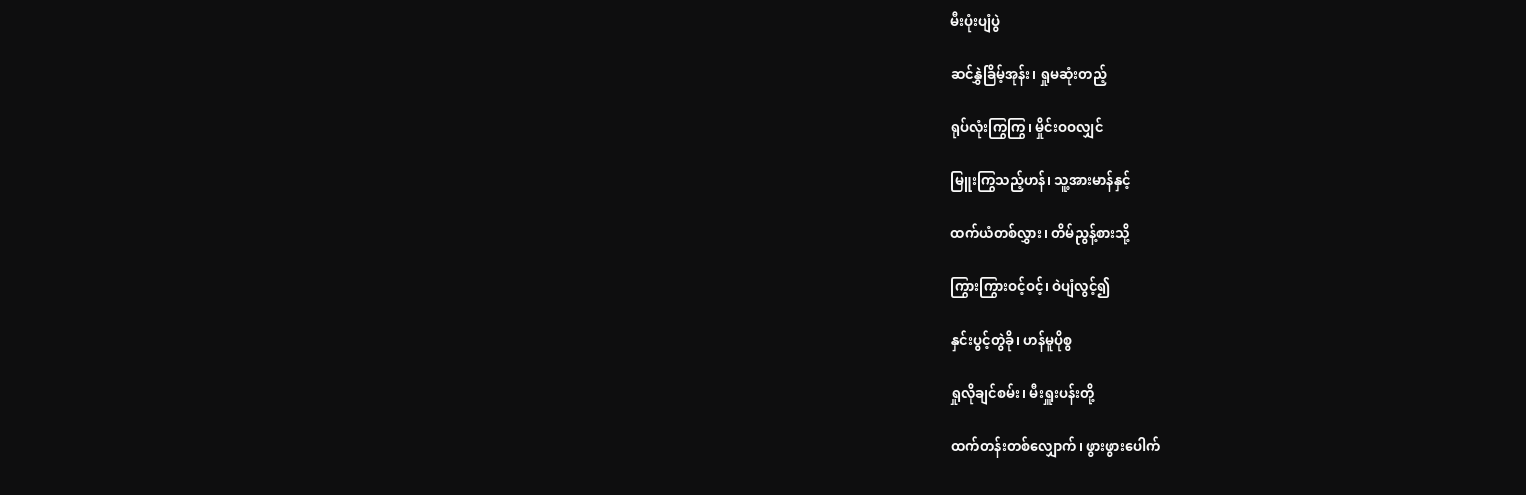မီးပုံးပျံပွဲ

ဆင်နွှဲခြိမ့်အုန်း၊ ရှုမဆုံးတည့်

ရုပ်လုံးကြွကြွ၊ မှိုင်းဝဝလျှင်

မြူးကြွသည့်ဟန်၊ သူ့အားမာန်နှင့်

ထက်ယံတစ်လွှား၊ တိမ်ညွန့်စားသို့

ကြွားကြွားဝင့်ဝင့်၊ ဝဲပျံလွင့်၍

နှင်းပွင့်တွဲခို၊ ဟန်မူပိုစွ

ရှုလိုချင်စမ်း၊ မီးရှူးပန်းတို့

ထက်တန်းတစ်လျှောက်၊ ဖွားဖွားပေါက်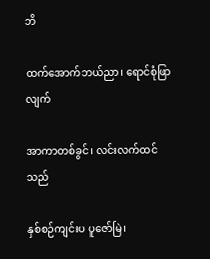ဘိ

ထက်အောက်ဘယ်ညာ၊ ရောင်စုံဖြာလျက်

အာကာတစ်ခွင်၊ လင်းလက်ထင်သည်

နှစ်စဉ်ကျင်းပ ပူဇော်မြဲ၊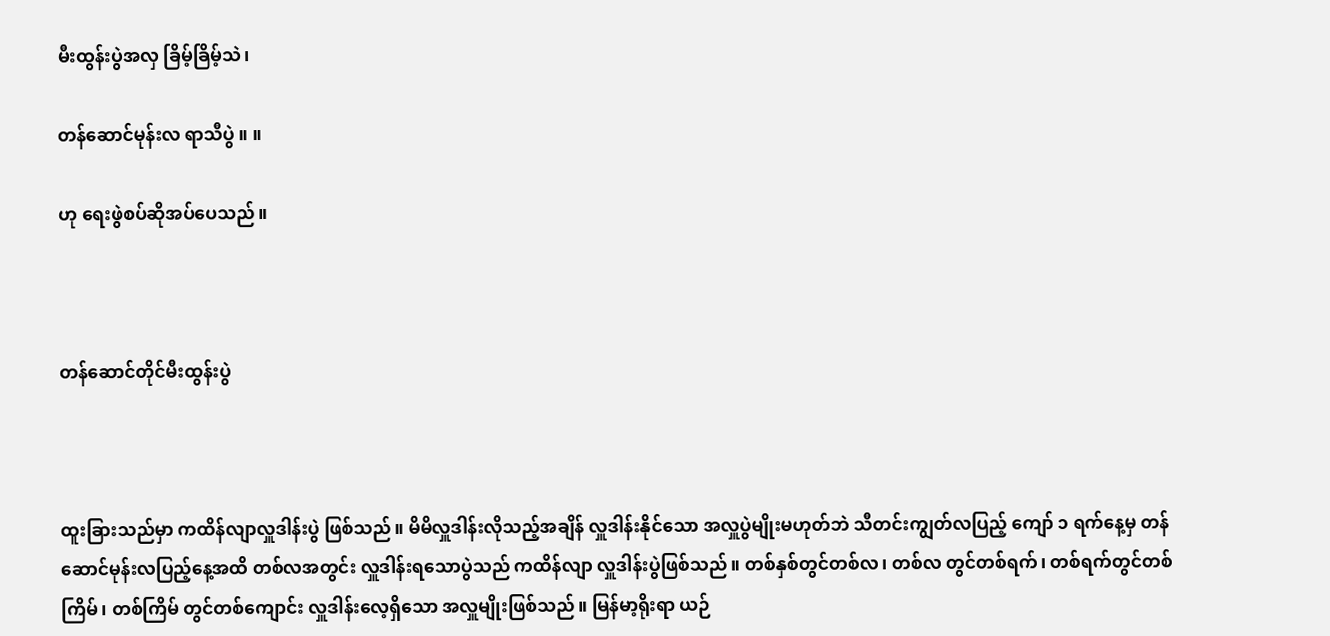မီးထွန်းပွဲအလှ ခြိမ့်ခြိမ့်သဲ၊

တန်ဆောင်မုန်းလ ရာသီပွဲ ။ ။

ဟု ရေးဖွဲစပ်ဆိုအပ်ပေသည်။



တန်ဆောင်တိုင်မီးထွန်းပွဲ



ထူးခြားသည်မှာ ကထိန်လျာလှူဒါန်းပွဲ ဖြစ်သည်။ မိမိလှူဒါန်းလိုသည့်အချိန် လှူဒါန်းနိုင်သော အလှူပွဲမျိုးမဟုတ်ဘဲ သီတင်းကျွတ်လပြည့် ကျော် ၁ ရက်နေ့မှ တန်ဆောင်မုန်းလပြည့်နေ့အထိ တစ်လအတွင်း လှူဒါန်းရသောပွဲသည် ကထိန်လျာ လှူဒါန်းပွဲဖြစ်သည်။ တစ်နှစ်တွင်တစ်လ၊ တစ်လ တွင်တစ်ရက်၊ တစ်ရက်တွင်တစ်ကြိမ်၊ တစ်ကြိမ် တွင်တစ်ကျောင်း လှူဒါန်းလေ့ရှိသော အလှူမျိုးဖြစ်သည်။ မြန်မာ့ရိုးရာ ယဉ်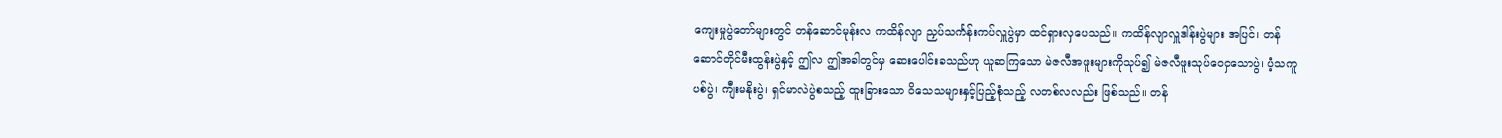ကျေးမှုပွဲတော်များတွင် တန်ဆောင်မုန်းလ ကထိန်လျာ ညှပ်သင်္ကန်းကပ်လှူပွဲမှာ ထင်ရှားလှပေသည်။ ကထိန်လျာလှူဒါန်းပွဲများ အပြင်၊ တန်ဆောင်တိုင်မီးထွန်းပွဲနှင့် ဤလ ဤအခါတွင်မှ ဆေးပေါင်းခသည်ဟု ယူဆကြသော မဲဇလီအဖူးများကိုသုပ်၍ မဲဇလီဖူးသုပ်ဝေငှသောပွဲ၊ ပံ့သကူပစ်ပွဲ၊ ကျီးမနိုးပွဲ၊ ရှင်မာလဲပွဲစသည့် ထူးခြားသော ဝိသေသများနှင့်ပြည့်စုံသည့် လတစ်လလည်း ဖြစ်သည်။ တန်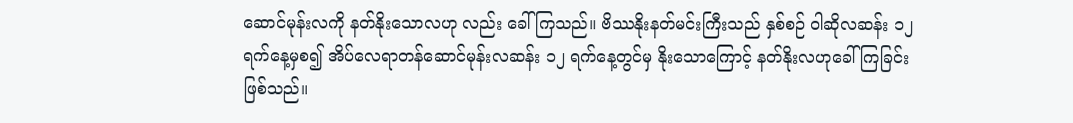ဆောင်မုန်းလကို နတ်နိုးသောလဟု လည်း ခေါ်ကြသည်။ ဗိဿနိုးနတ်မင်းကြီးသည် နှစ်စဉ် ဝါဆိုလဆန်း ၁၂ ရက်နေ့မှစ၍ အိပ်လေရာတန်ဆောင်မုန်းလဆန်း ၁၂ ရက်နေ့တွင်မှ နိုးသောကြောင့် နတ်နိုးလဟုခေါ်ကြခြင်းဖြစ်သည်။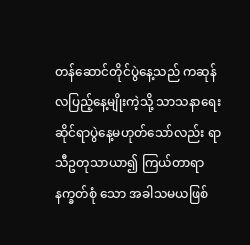တန်ဆောင်တိုင်ပွဲနေ့သည် ကဆုန်လပြည့်နေ့မျိုးကဲ့သို့ သာသနာရေးဆိုင်ရာပွဲနေ့မဟုတ်သော်လည်း ရာသီဥတုသာယာ၍ ကြယ်တာရာနက္ခတ်စုံ သော အခါသမယဖြစ်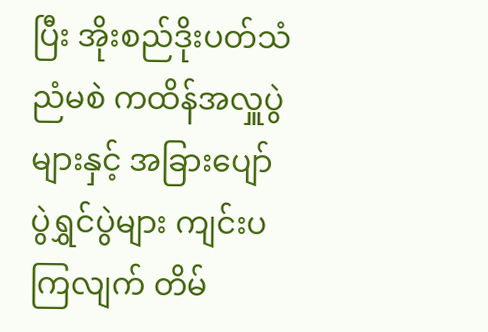ပြီး အိုးစည်ဒိုးပတ်သံ ညံမစဲ ကထိန်အလှူပွဲများနှင့် အခြားပျော်ပွဲရွှင်ပွဲများ ကျင်းပကြလျက် တိမ်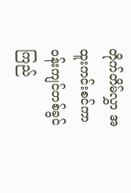တိုက်တိမ်လွှာ အထူးကင်းစင်ကာ ဝန်းကျင်တစ်ခွင် ကြည်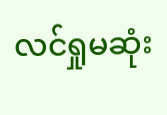လင်ရှုမဆုံး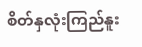စိတ်နှလုံးကြည်နူး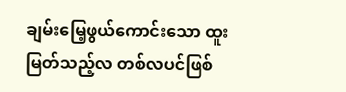ချမ်းမြေ့ဖွယ်ကောင်းသော ထူးမြတ်သည့်လ တစ်လပင်ဖြစ်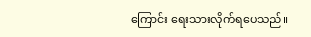ကြောင်း ရေးသားလိုက်ရပေသည်။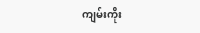ကျမ်းကိုး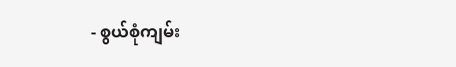- စွယ်စုံကျမ်း